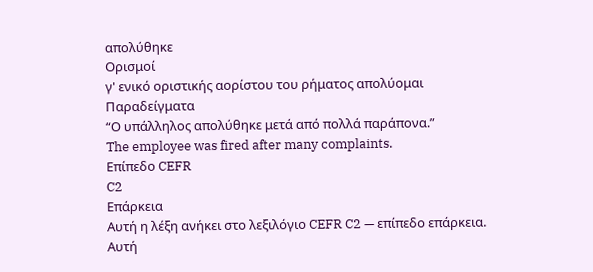απολύθηκε
Ορισμοί
γ' ενικό οριστικής αορίστου του ρήματος απολύομαι
Παραδείγματα
“Ο υπάλληλος απολύθηκε μετά από πολλά παράπονα.”
The employee was fired after many complaints.
Επίπεδο CEFR
C2
Επάρκεια
Αυτή η λέξη ανήκει στο λεξιλόγιο CEFR C2 — επίπεδο επάρκεια.
Αυτή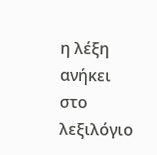η λέξη ανήκει στο λεξιλόγιο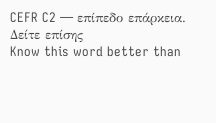CEFR C2 — επίπεδο επάρκεια.
Δείτε επίσης
Know this word better than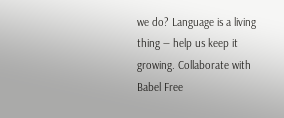we do? Language is a living thing — help us keep it growing. Collaborate with Babel Free